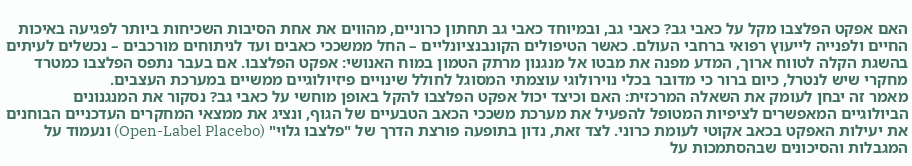האם אפקט הפלצבו מקל על כאבי גב? כאבי גב, ובמיוחד כאבי גב תחתון כרוניים, מהווים את אחת הסיבות השכיחות ביותר לפגיעה באיכות החיים ולפנייה לייעוץ רפואי ברחבי העולם. כאשר הטיפולים הקונבנציונליים – החל ממשככי כאבים ועד לניתוחים מורכבים – נכשלים לעיתים בהשגת הקלה לטווח ארוך, המדע מפנה את מבטו אל מנגנון מרתק הטמון במוח האנושי: אפקט הפלצבו. אם בעבר נתפס הפלצבו כמטרד מחקרי שיש לנטרל, כיום ברור כי מדובר בכלי נוירולוגי עוצמתי המסוגל לחולל שינויים פיזיולוגיים ממשיים במערכת העצבים.
מאמר זה יבחן לעומק את השאלה המרכזית: האם וכיצד יכול אפקט הפלצבו להקל באופן מוחשי על כאבי גב? נסקור את המנגנונים הביולוגיים המאפשרים לציפיות המטופל להפעיל את מערכת משככי הכאב הטבעיים של הגוף, ונציג את ממצאי המחקרים העדכניים הבוחנים את יעילות האפקט בכאב אקוטי לעומת כרוני. לצד זאת, נדון בתופעה פורצת הדרך של "פלצבו גלוי" (Open-Label Placebo) ונעמוד על המגבלות והסיכונים שבהסתמכות על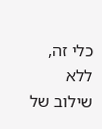כלי זה, ללא שילוב של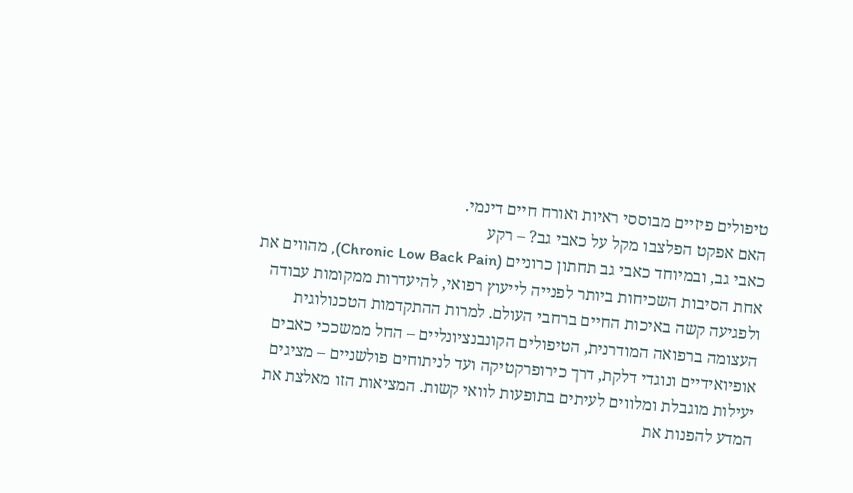טיפולים פיזיים מבוססי ראיות ואורח חיים דינמי.
האם אפקט הפלצבו מקל על כאבי גב? – רקע
כאבי גב, ובמיוחד כאבי גב תחתון כרוניים (Chronic Low Back Pain), מהווים את אחת הסיבות השכיחות ביותר לפנייה לייעוץ רפואי, להיעדרות ממקומות עבודה ולפגיעה קשה באיכות החיים ברחבי העולם. למרות ההתקדמות הטכנולוגית העצומה ברפואה המודרנית, הטיפולים הקונבנציונליים – החל ממשככי כאבים אופיואידיים ונוגדי דלקת, דרך כירופרקטיקה ועד לניתוחים פולשניים – מציגים יעילות מוגבלת ומלווים לעיתים בתופעות לוואי קשות. המציאות הזו מאלצת את המדע להפנות את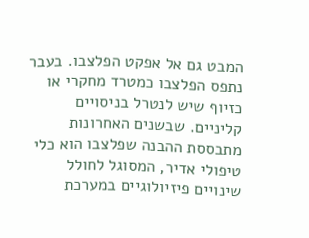המבט גם אל אפקט הפלצבו. בעבר נתפס הפלצבו כמטרד מחקרי או כזיוף שיש לנטרל בניסויים קליניים. שבשנים האחרונות מתבססת ההבנה שפלצבו הוא כלי טיפולי אדיר, המסוגל לחולל שינויים פיזיולוגיים במערכת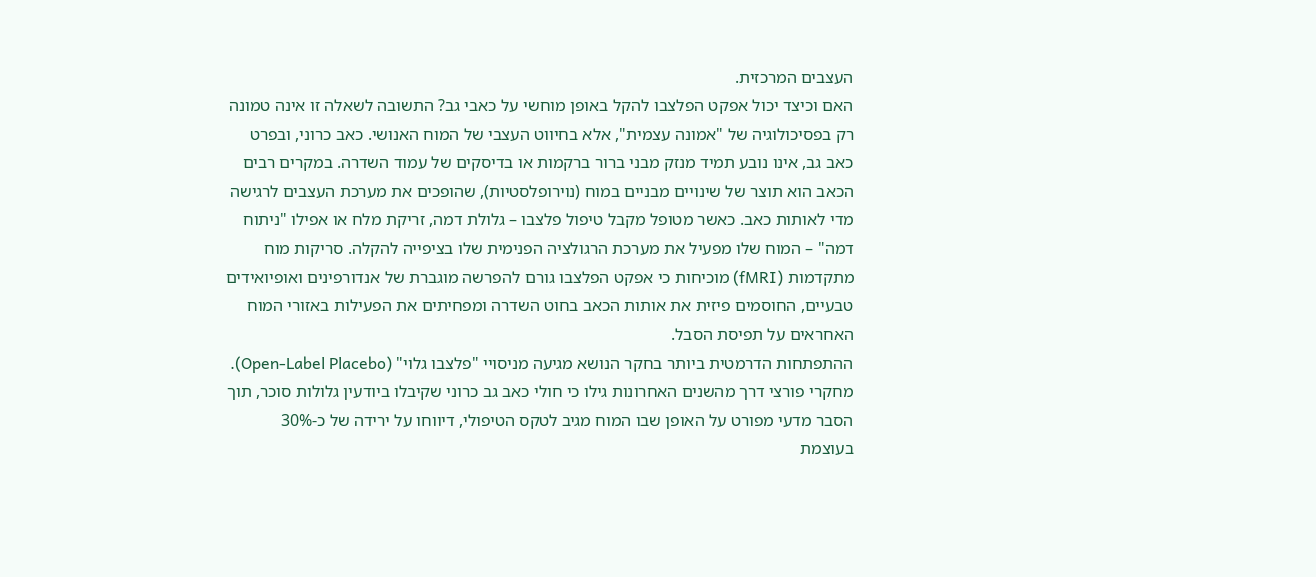העצבים המרכזית.
האם וכיצד יכול אפקט הפלצבו להקל באופן מוחשי על כאבי גב? התשובה לשאלה זו אינה טמונה רק בפסיכולוגיה של "אמונה עצמית", אלא בחיווט העצבי של המוח האנושי. כאב כרוני, ובפרט כאב גב, אינו נובע תמיד מנזק מבני ברור ברקמות או בדיסקים של עמוד השדרה. במקרים רבים הכאב הוא תוצר של שינויים מבניים במוח (נוירופלסטיות), שהופכים את מערכת העצבים לרגישה מדי לאותות כאב. כאשר מטופל מקבל טיפול פלצבו – גלולת דמה, זריקת מלח או אפילו "ניתוח דמה" – המוח שלו מפעיל את מערכת הרגולציה הפנימית שלו בציפייה להקלה. סריקות מוח מתקדמות (fMRI) מוכיחות כי אפקט הפלצבו גורם להפרשה מוגברת של אנדורפינים ואופיואידים טבעיים, החוסמים פיזית את אותות הכאב בחוט השדרה ומפחיתים את הפעילות באזורי המוח האחראים על תפיסת הסבל.
ההתפתחות הדרמטית ביותר בחקר הנושא מגיעה מניסויי "פלצבו גלוי" (Open-Label Placebo). מחקרי פורצי דרך מהשנים האחרונות גילו כי חולי כאב גב כרוני שקיבלו ביודעין גלולות סוכר, תוך הסבר מדעי מפורט על האופן שבו המוח מגיב לטקס הטיפולי, דיווחו על ירידה של כ-30% בעוצמת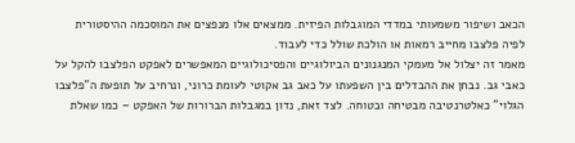הכאב ושיפור משמעותי במדדי המוגבלות הפיזית. ממצאים אלו מנפצים את המוסכמה ההיסטורית לפיה פלצבו מחייב רמאות או הולכת שולל כדי לעבוד.
מאמר זה יצלול אל מעמקי המנגנונים הביולוגיים והפסיכולוגיים המאפשרים לאפקט הפלצבו להקל על כאבי גב. נבחן את ההבדלים בין השפעתו על כאב גב אקוטי לעומת כרוני, ונרחיב על תופעת ה"פלצבו הגלוי" כאלטרנטיבה מבטיחה ובטוחה. לצד זאת, נדון במגבלות הברורות של האפקט – כמו שאלת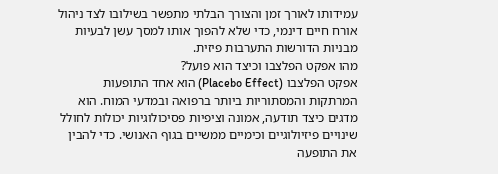עמידותו לאורך זמן והצורך הבלתי מתפשר בשילובו לצד ניהול אורח חיים דינמי, כדי שלא להפוך אותו למסך עשן לבעיות מבניות הדורשות התערבות פיזית.
מהו אפקט הפלצבו וכיצד הוא פועל?
אפקט הפלצבו (Placebo Effect) הוא אחד התופעות המרתקות והמסתוריות ביותר ברפואה ובמדעי המוח. הוא מדגים כיצד תודעה, אמונה וציפיות פסיכולוגיות יכולות לחולל שינויים פיזיולוגיים וכימיים ממשיים בגוף האנושי. כדי להבין את התופעה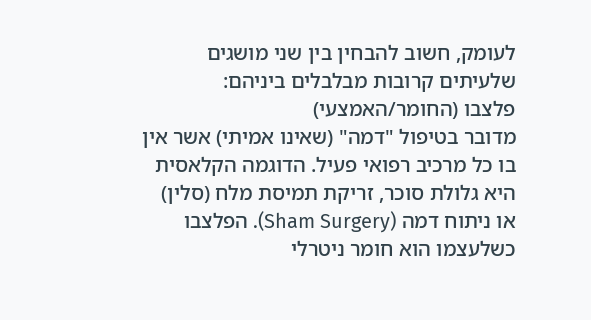לעומק, חשוב להבחין בין שני מושגים שלעיתים קרובות מבלבלים ביניהם:
פלצבו (החומר/האמצעי)
מדובר בטיפול "דמה" (שאינו אמיתי) אשר אין בו כל מרכיב רפואי פעיל. הדוגמה הקלאסית היא גלולת סוכר, זריקת תמיסת מלח (סלין) או ניתוח דמה (Sham Surgery). הפלצבו כשלעצמו הוא חומר ניטרלי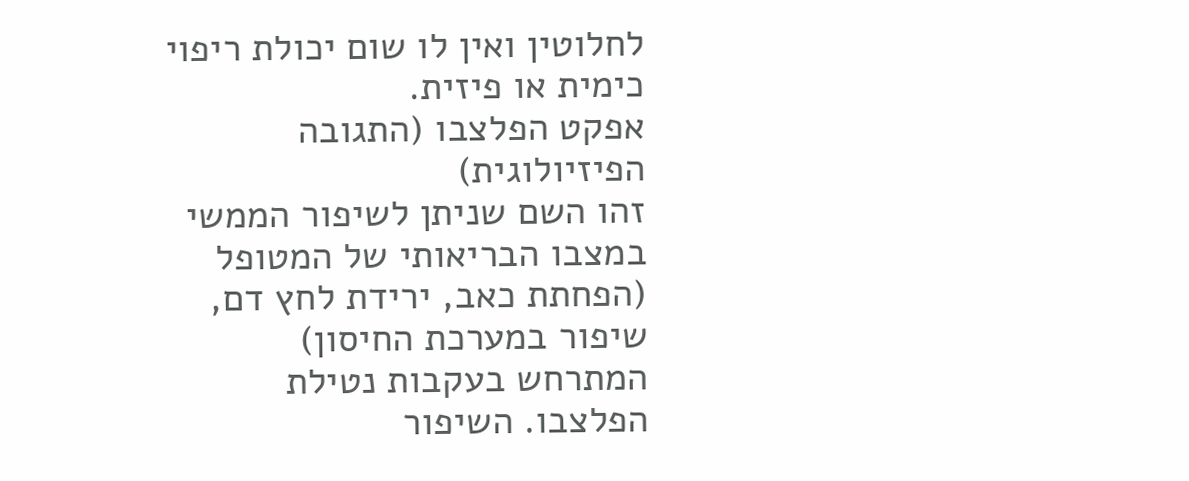לחלוטין ואין לו שום יכולת ריפוי כימית או פיזית.
אפקט הפלצבו (התגובה הפיזיולוגית)
זהו השם שניתן לשיפור הממשי במצבו הבריאותי של המטופל (הפחתת כאב, ירידת לחץ דם, שיפור במערכת החיסון) המתרחש בעקבות נטילת הפלצבו. השיפור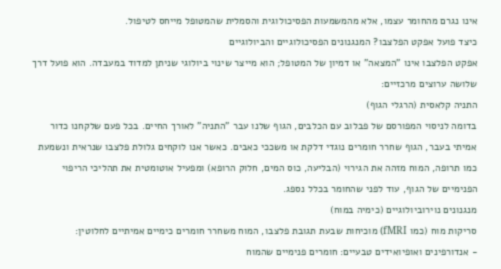אינו נגרם מהחומר עצמו, אלא מהמשמעות הפסיכולוגית והסמלית שהמטופל מייחס לטיפול.
כיצד פועל אפקט הפלצבו? המנגנונים הפסיכולוגיים והביולוגיים
אפקט הפלצבו אינו "המצאה" או דמיון של המטופל; הוא מייצר שינוי ביולוגי שניתן למדוד במעבדה. הוא פועל דרך שלושה ערוצים מרכזיים:
התניה קלאסית (הרגלי הגוף)
בדומה לניסוי המפורסם של פבלוב עם הכלבים, הגוף שלנו עבר "התניה" לאורך החיים. בכל פעם שלקחנו כדור אמיתי בעבר, הגוף שחרר חומרים נוגדי דלקת או משככי כאבים. כאשר אנו לוקחים גלולת פלצבו שנראית ונשמעת כמו תרופה, המוח מזהה את הגירוי (הבליעה, כוס המים, חלוק הרופא) ומפעיל אוטומטית את תהליכי הריפוי הפנימיים של הגוף, עוד לפני שהחומר בכלל נספג.
מנגנונים נוירוביולוגיים (כימיה במוח)
סריקות מוח (כמו fMRI) מוכיחות שבעת תגובת פלצבו, המוח משחרר חומרים כימיים אמיתיים לחלוטין:
- אנדורפינים ואופיואידים טבעיים: חומרים פנימיים שהמוח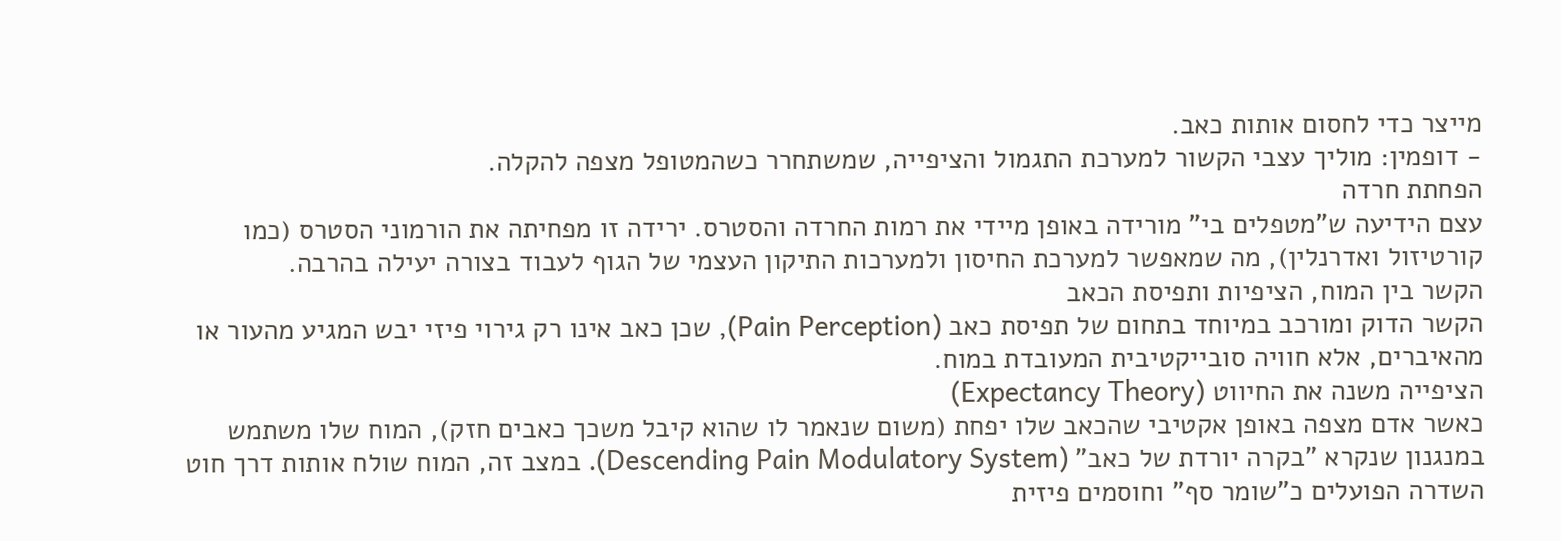מייצר כדי לחסום אותות כאב.
- דופמין: מוליך עצבי הקשור למערכת התגמול והציפייה, שמשתחרר כשהמטופל מצפה להקלה.
הפחתת חרדה
עצם הידיעה ש"מטפלים בי" מורידה באופן מיידי את רמות החרדה והסטרס. ירידה זו מפחיתה את הורמוני הסטרס (כמו קורטיזול ואדרנלין), מה שמאפשר למערכת החיסון ולמערכות התיקון העצמי של הגוף לעבוד בצורה יעילה בהרבה.
הקשר בין המוח, הציפיות ותפיסת הכאב
הקשר הדוק ומורכב במיוחד בתחום של תפיסת כאב (Pain Perception), שכן כאב אינו רק גירוי פיזי יבש המגיע מהעור או מהאיברים, אלא חוויה סובייקטיבית המעובדת במוח.
הציפייה משנה את החיווט (Expectancy Theory)
כאשר אדם מצפה באופן אקטיבי שהכאב שלו יפחת (משום שנאמר לו שהוא קיבל משכך כאבים חזק), המוח שלו משתמש במנגנון שנקרא "בקרה יורדת של כאב" (Descending Pain Modulatory System). במצב זה, המוח שולח אותות דרך חוט השדרה הפועלים כ"שומר סף" וחוסמים פיזית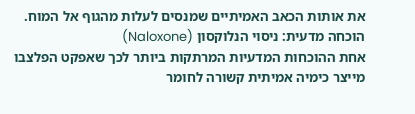את אותות הכאב האמיתיים שמנסים לעלות מהגוף אל המוח.
הוכחה מדעית: ניסוי הנלוקסון (Naloxone)
אחת ההוכחות המדעיות המרתקות ביותר לכך שאפקט הפלצבו מייצר כימיה אמיתית קשורה לחומר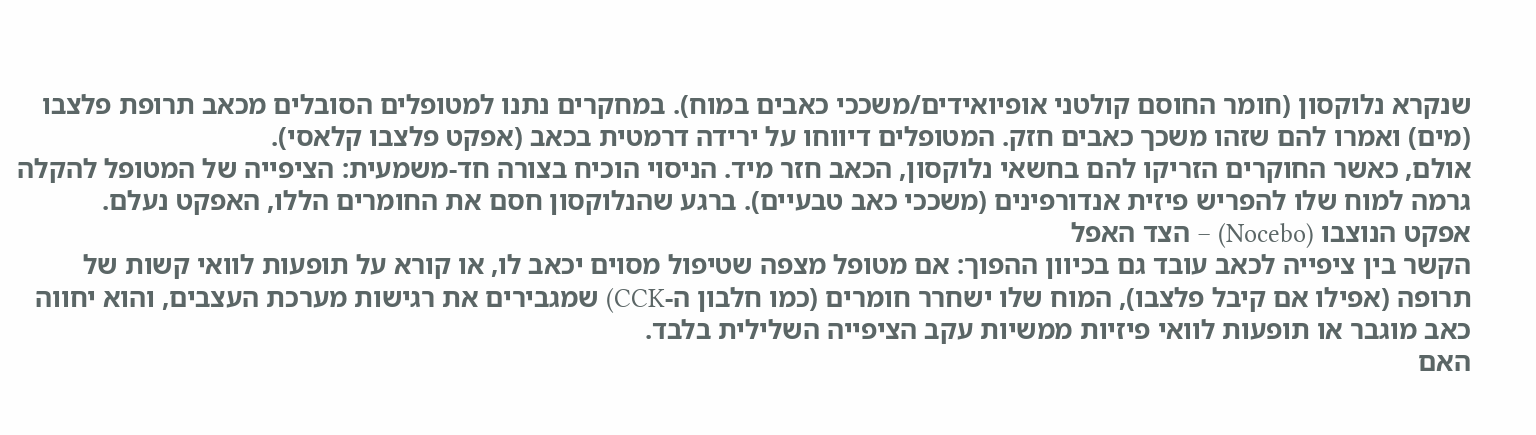שנקרא נלוקסון (חומר החוסם קולטני אופיואידים/משככי כאבים במוח). במחקרים נתנו למטופלים הסובלים מכאב תרופת פלצבו (מים) ואמרו להם שזהו משכך כאבים חזק. המטופלים דיווחו על ירידה דרמטית בכאב (אפקט פלצבו קלאסי).
אולם, כאשר החוקרים הזריקו להם בחשאי נלוקסון, הכאב חזר מיד. הניסוי הוכיח בצורה חד-משמעית: הציפייה של המטופל להקלה גרמה למוח שלו להפריש פיזית אנדורפינים (משככי כאב טבעיים). ברגע שהנלוקסון חסם את החומרים הללו, האפקט נעלם.
אפקט הנוצבו (Nocebo) – הצד האפל
הקשר בין ציפייה לכאב עובד גם בכיוון ההפוך: אם מטופל מצפה שטיפול מסוים יכאב לו, או קורא על תופעות לוואי קשות של תרופה (אפילו אם קיבל פלצבו), המוח שלו ישחרר חומרים (כמו חלבון ה-CCK) שמגבירים את רגישות מערכת העצבים, והוא יחווה כאב מוגבר או תופעות לוואי פיזיות ממשיות עקב הציפייה השלילית בלבד.
האם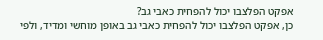אפקט הפלצבו יכול להפחית כאבי גב?
כן, אפקט הפלצבו יכול להפחית כאבי גב באופן מוחשי ומדיד, ולפי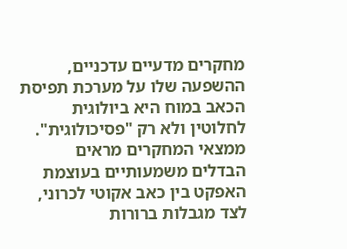מחקרים מדעיים עדכניים, ההשפעה שלו על מערכת תפיסת הכאב במוח היא ביולוגית לחלוטין ולא רק "פסיכולוגית". ממצאי המחקרים מראים הבדלים משמעותיים בעוצמת האפקט בין כאב אקוטי לכרוני, לצד מגבלות ברורות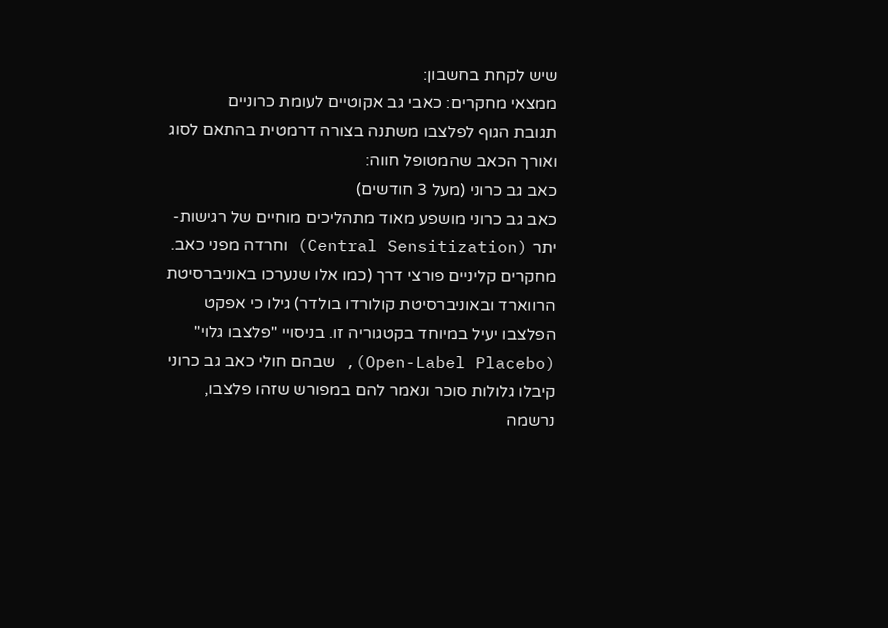שיש לקחת בחשבון:
ממצאי מחקרים: כאבי גב אקוטיים לעומת כרוניים
תגובת הגוף לפלצבו משתנה בצורה דרמטית בהתאם לסוג ואורך הכאב שהמטופל חווה:
כאב גב כרוני (מעל 3 חודשים)
כאב גב כרוני מושפע מאוד מתהליכים מוחיים של רגישות-יתר (Central Sensitization) וחרדה מפני כאב. מחקרים קליניים פורצי דרך (כמו אלו שנערכו באוניברסיטת הרווארד ובאוניברסיטת קולורדו בולדר) גילו כי אפקט הפלצבו יעיל במיוחד בקטגוריה זו. בניסויי "פלצבו גלוי" (Open-Label Placebo), שבהם חולי כאב גב כרוני קיבלו גלולות סוכר ונאמר להם במפורש שזהו פלצבו, נרשמה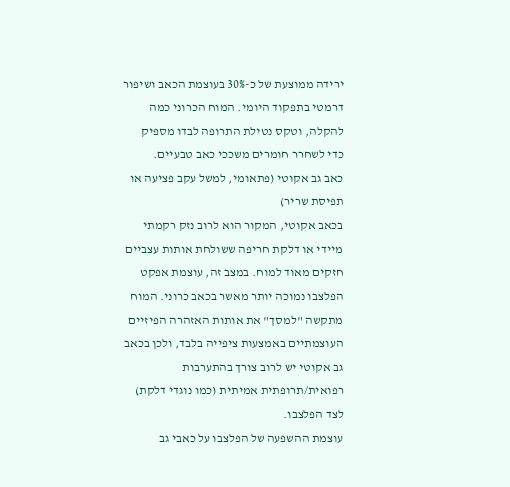ירידה ממוצעת של כ-30% בעוצמת הכאב ושיפור דרמטי בתפקוד היומי. המוח הכרוני כמה להקלה, וטקס נטילת התרופה לבדו מספיק כדי לשחרר חומרים משככי כאב טבעיים.
כאב גב אקוטי (פתאומי, למשל עקב פציעה או תפיסת שריר)
בכאב אקוטי, המקור הוא לרוב נזק רקמתי מיידי או דלקת חריפה ששולחת אותות עצביים חזקים מאוד למוח. במצב זה, עוצמת אפקט הפלצבו נמוכה יותר מאשר בכאב כרוני. המוח מתקשה "למסך" את אותות האזהרה הפיזיים העוצמתיים באמצעות ציפייה בלבד, ולכן בכאב גב אקוטי יש לרוב צורך בהתערבות רפואית/תרופתית אמיתית (כמו נוגדי דלקת) לצד הפלצבו.
עוצמת ההשפעה של הפלצבו על כאבי גב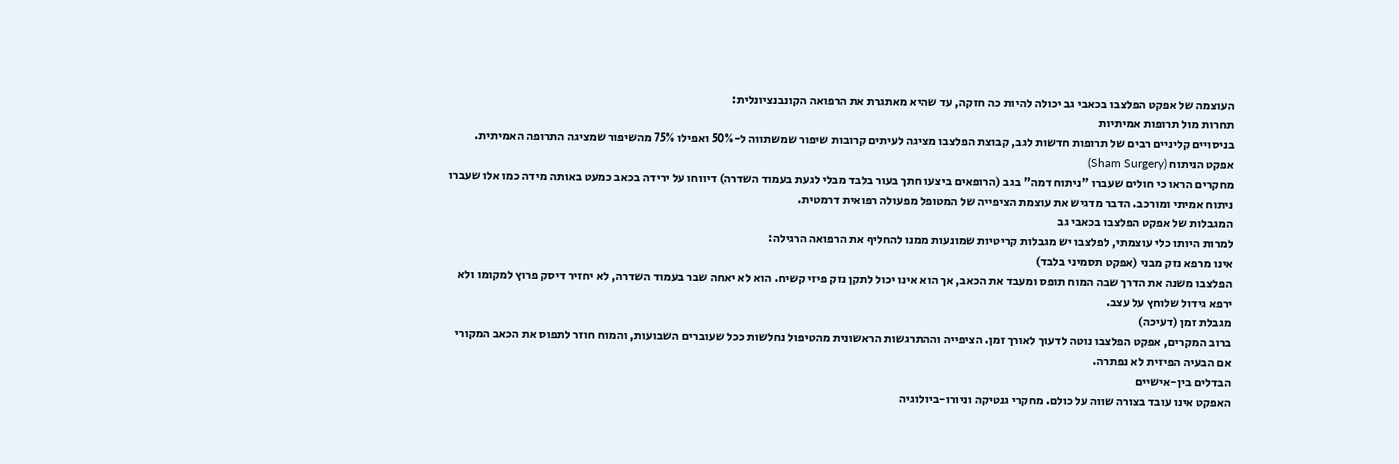העוצמה של אפקט הפלצבו בכאבי גב יכולה להיות כה חזקה, עד שהיא מאתגרת את הרפואה הקונבנציונלית:
תחרות מול תרופות אמיתיות
בניסויים קליניים רבים של תרופות חדשות לגב, קבוצת הפלצבו מציגה לעיתים קרובות שיפור שמשתווה ל-50% ואפילו 75% מהשיפור שמציגה התרופה האמיתית.
אפקט הניתוח (Sham Surgery)
מחקרים הראו כי חולים שעברו "ניתוח דמה" בגב (הרופאים ביצעו חתך בעור בלבד מבלי לגעת בעמוד השדרה) דיווחו על ירידה בכאב כמעט באותה מידה כמו אלו שעברו ניתוח אמיתי ומורכב. הדבר מדגיש את עוצמת הציפייה של המטופל מפעולה רפואית דרמטית.
המגבלות של אפקט הפלצבו בכאבי גב
למרות היותו כלי עוצמתי, לפלצבו יש מגבלות קריטיות שמונעות ממנו להחליף את הרפואה הרגילה:
אינו מרפא נזק מבני (אפקט תסמיני בלבד)
הפלצבו משנה את הדרך שבה המוח תופס ומעבד את הכאב, אך הוא אינו יכול לתקן נזק פיזי קשיח. הוא לא יאחה שבר בעמוד השדרה, לא יחזיר דיסק פרוץ למקומו ולא ירפא גידול שלוחץ על עצב.
מגבלת זמן (דעיכה)
ברוב המקרים, אפקט הפלצבו נוטה לדעוך לאורך זמן. הציפייה וההתרגשות הראשונית מהטיפול נחלשות ככל שעוברים השבועות, והמוח חוזר לתפוס את הכאב המקורי אם הבעיה הפיזית לא נפתרה.
הבדלים בין-אישיים
האפקט אינו עובד בצורה שווה על כולם. מחקרי גנטיקה וניורו-ביולוגיה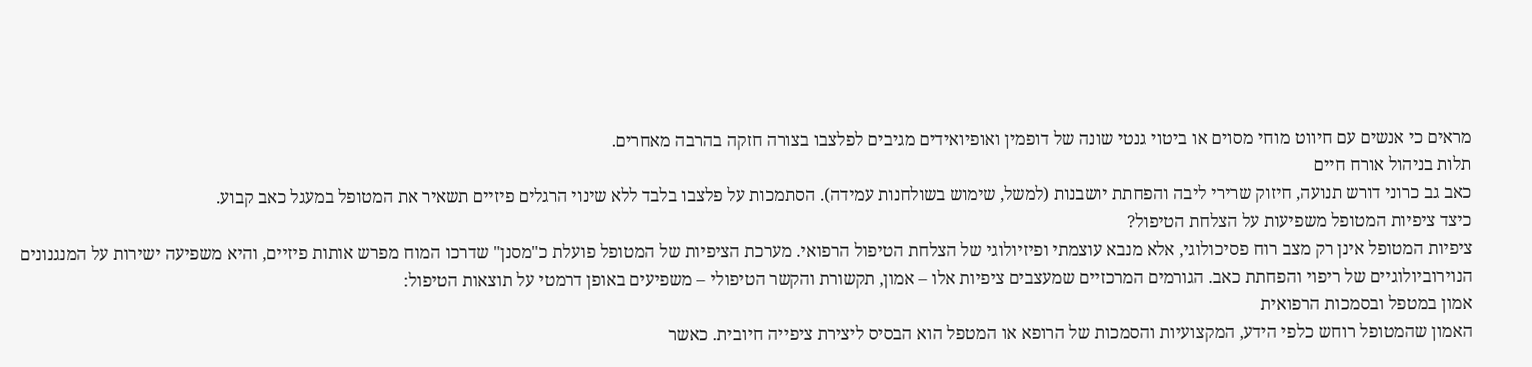מראים כי אנשים עם חיווט מוחי מסוים או ביטוי גנטי שונה של דופמין ואופיואידים מגיבים לפלצבו בצורה חזקה בהרבה מאחרים.
תלות בניהול אורח חיים
כאב גב כרוני דורש תנועה, חיזוק שרירי ליבה והפחתת יושבנות (למשל, שימוש בשולחנות עמידה). הסתמכות על פלצבו בלבד ללא שינוי הרגלים פיזיים תשאיר את המטופל במעגל כאב קבוע.
כיצד ציפיות המטופל משפיעות על הצלחת הטיפול?
ציפיות המטופל אינן רק מצב רוח פסיכולוגי, אלא מנבא עוצמתי ופיזיולוגי של הצלחת הטיפול הרפואי. מערכת הציפיות של המטופל פועלת כ"מסנן" שדרכו המוח מפרש אותות פיזיים, והיא משפיעה ישירות על המנגנונים הנוירוביולוגיים של ריפוי והפחתת כאב. הגורמים המרכזיים שמעצבים ציפיות אלו – אמון, תקשורת והקשר הטיפולי – משפיעים באופן דרמטי על תוצאות הטיפול:
אמון במטפל ובסמכות הרפואית
האמון שהמטופל רוחש כלפי הידע, המקצועיות והסמכות של הרופא או המטפל הוא הבסיס ליצירת ציפייה חיובית. כאשר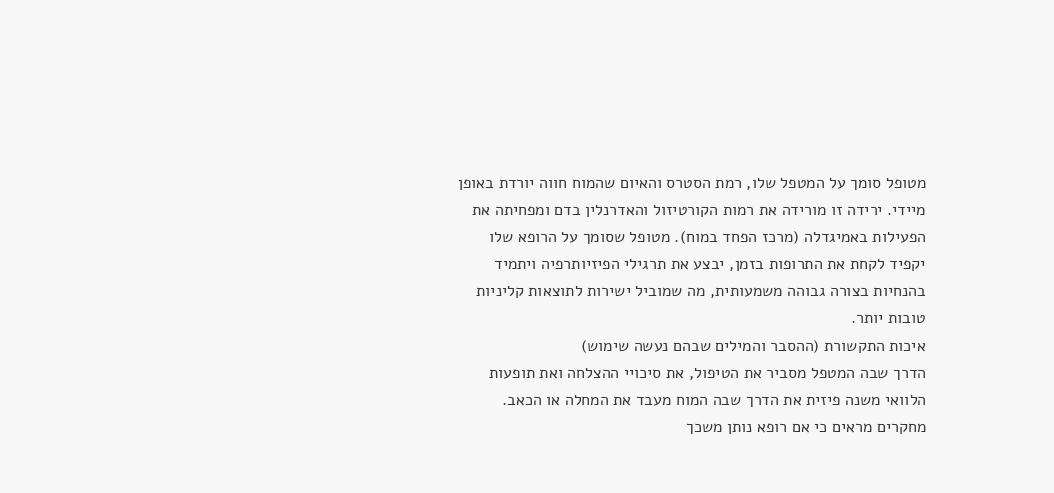מטופל סומך על המטפל שלו, רמת הסטרס והאיום שהמוח חווה יורדת באופן מיידי. ירידה זו מורידה את רמות הקורטיזול והאדרנלין בדם ומפחיתה את הפעילות באמיגדלה (מרכז הפחד במוח). מטופל שסומך על הרופא שלו יקפיד לקחת את התרופות בזמן, יבצע את תרגילי הפיזיותרפיה ויתמיד בהנחיות בצורה גבוהה משמעותית, מה שמוביל ישירות לתוצאות קליניות טובות יותר.
איכות התקשורת (ההסבר והמילים שבהם נעשה שימוש)
הדרך שבה המטפל מסביר את הטיפול, את סיכויי ההצלחה ואת תופעות הלוואי משנה פיזית את הדרך שבה המוח מעבד את המחלה או הכאב. מחקרים מראים כי אם רופא נותן משכך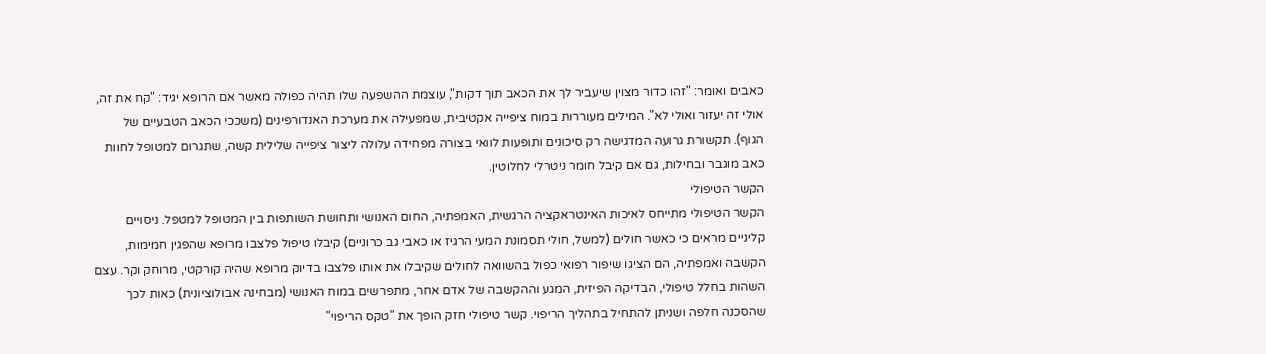כאבים ואומר: "זהו כדור מצוין שיעביר לך את הכאב תוך דקות", עוצמת ההשפעה שלו תהיה כפולה מאשר אם הרופא יגיד: "קח את זה, אולי זה יעזור ואולי לא". המילים מעוררות במוח ציפייה אקטיבית, שמפעילה את מערכת האנדורפינים (משככי הכאב הטבעיים של הגוף). תקשורת גרועה המדגישה רק סיכונים ותופעות לוואי בצורה מפחידה עלולה ליצור ציפייה שלילית קשה, שתגרום למטופל לחוות כאב מוגבר ובחילות, גם אם קיבל חומר ניטרלי לחלוטין.
הקשר הטיפולי
הקשר הטיפולי מתייחס לאיכות האינטראקציה הרגשית, האמפתיה, החום האנושי ותחושת השותפות בין המטופל למטפל. ניסויים קליניים מראים כי כאשר חולים (למשל, חולי תסמונת המעי הרגיז או כאבי גב כרוניים) קיבלו טיפול פלצבו מרופא שהפגין חמימות, הקשבה ואמפתיה, הם הציגו שיפור רפואי כפול בהשוואה לחולים שקיבלו את אותו פלצבו בדיוק מרופא שהיה קורקטי, מרוחק וקר. עצם השהות בחלל טיפולי, הבדיקה הפיזית, המגע וההקשבה של אדם אחר, מתפרשים במוח האנושי (מבחינה אבולוציונית) כאות לכך שהסכנה חלפה ושניתן להתחיל בתהליך הריפוי. קשר טיפולי חזק הופך את "טקס הריפוי"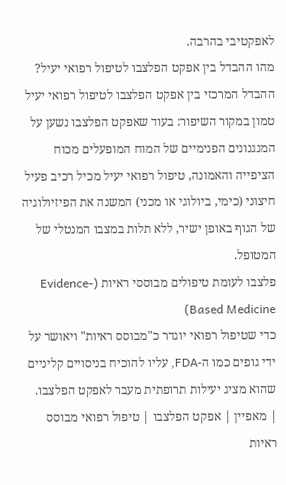לאפקטיבי בהרבה.
מהו ההבדל בין אפקט הפלצבו לטיפול רפואי יעיל?
ההבדל המרכזי בין אפקט הפלצבו לטיפול רפואי יעיל טמון במקור השיפור: בעוד שאפקט הפלצבו נשען על המנגנונים הפנימיים של המוח המופעלים מכוח הציפייה והאמונה, טיפול רפואי יעיל מכיל רכיב פעיל חיצוני (כימי, ביולוגי או מכני) המשנה את הפיזיולוגיה של הגוף באופן ישיר, ללא תלות במצבו המנטלי של המטופל.
פלצבו לעומת טיפולים מבוססי ראיות (Evidence-Based Medicine)
כדי שטיפול רפואי יוגדר כ"מבוסס ראיות" ויאושר על ידי גופים כמו ה-FDA, עליו להוכיח בניסויים קליניים שהוא מציג יעילות תרופתית מעבר לאפקט הפלצבו.
| מאפיין | אפקט הפלצבו | טיפול רפואי מבוסס ראיות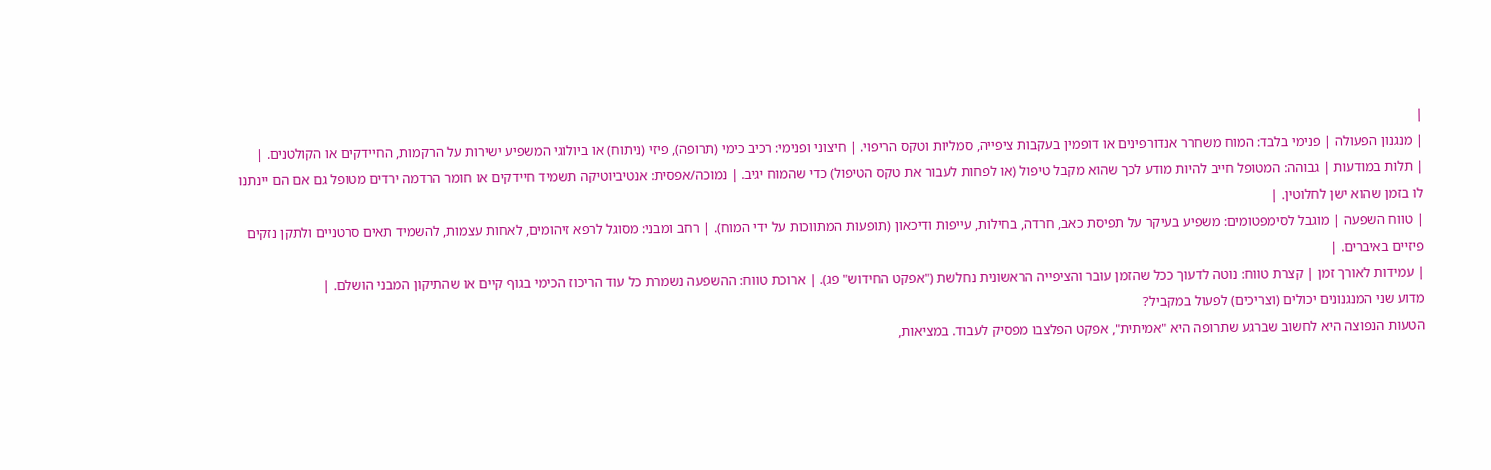|
| מנגנון הפעולה | פנימי בלבד: המוח משחרר אנדורפינים או דופמין בעקבות ציפייה, סמליות וטקס הריפוי. | חיצוני ופנימי: רכיב כימי (תרופה), פיזי (ניתוח) או ביולוגי המשפיע ישירות על הרקמות, החיידקים או הקולטנים. |
| תלות במודעות | גבוהה: המטופל חייב להיות מודע לכך שהוא מקבל טיפול (או לפחות לעבור את טקס הטיפול) כדי שהמוח יגיב. | נמוכה/אפסית: אנטיביוטיקה תשמיד חיידקים או חומר הרדמה ירדים מטופל גם אם הם יינתנו לו בזמן שהוא ישן לחלוטין. |
| טווח השפעה | מוגבל לסימפטומים: משפיע בעיקר על תפיסת כאב, חרדה, בחילות, עייפות ודיכאון (תופעות המתווכות על ידי המוח). | רחב ומבני: מסוגל לרפא זיהומים, לאחות עצמות, להשמיד תאים סרטניים ולתקן נזקים פיזיים באיברים. |
| עמידות לאורך זמן | קצרת טווח: נוטה לדעוך ככל שהזמן עובר והציפייה הראשונית נחלשת ("אפקט החידוש" פג). | ארוכת טווח: ההשפעה נשמרת כל עוד הריכוז הכימי בגוף קיים או שהתיקון המבני הושלם. |
מדוע שני המנגנונים יכולים (וצריכים) לפעול במקביל?
הטעות הנפוצה היא לחשוב שברגע שתרופה היא "אמיתית", אפקט הפלצבו מפסיק לעבוד. במציאות,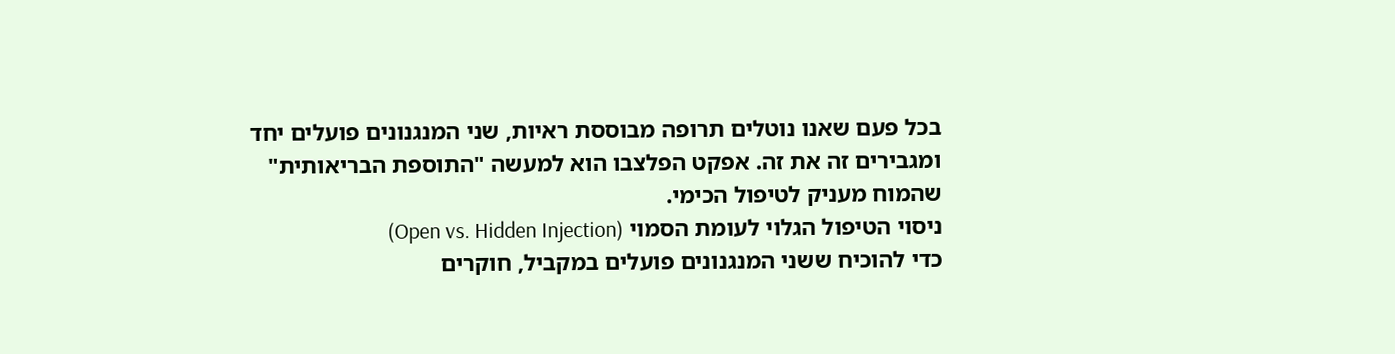בכל פעם שאנו נוטלים תרופה מבוססת ראיות, שני המנגנונים פועלים יחד ומגבירים זה את זה. אפקט הפלצבו הוא למעשה "התוספת הבריאותית" שהמוח מעניק לטיפול הכימי.
ניסוי הטיפול הגלוי לעומת הסמוי (Open vs. Hidden Injection)
כדי להוכיח ששני המנגנונים פועלים במקביל, חוקרים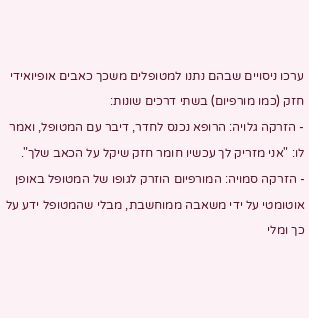ערכו ניסויים שבהם נתנו למטופלים משכך כאבים אופיואידי חזק (כמו מורפיום) בשתי דרכים שונות:
- הזרקה גלויה: הרופא נכנס לחדר, דיבר עם המטופל, ואמר לו: "אני מזריק לך עכשיו חומר חזק שיקל על הכאב שלך".
- הזרקה סמויה: המורפיום הוזרק לגופו של המטופל באופן אוטומטי על ידי משאבה ממוחשבת, מבלי שהמטופל ידע על כך ומלי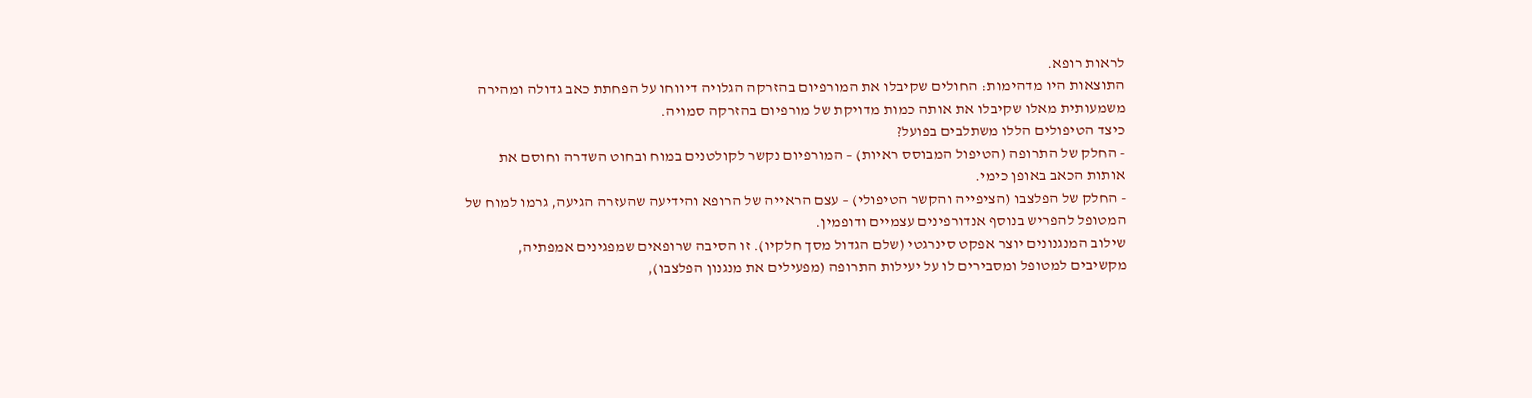לראות רופא.
התוצאות היו מדהימות: החולים שקיבלו את המורפיום בהזרקה הגלויה דיווחו על הפחתת כאב גדולה ומהירה משמעותית מאלו שקיבלו את אותה כמות מדויקת של מורפיום בהזרקה סמויה.
כיצד הטיפולים הללו משתלבים בפועל?
- החלק של התרופה (הטיפול המבוסס ראיות) – המורפיום נקשר לקולטנים במוח ובחוט השדרה וחוסם את אותות הכאב באופן כימי.
- החלק של הפלצבו (הציפייה והקשר הטיפולי) – עצם הראייה של הרופא והידיעה שהעזרה הגיעה, גרמו למוח של המטופל להפריש בנוסף אנדורפינים עצמיים ודופמין.
שילוב המנגנונים יוצר אפקט סינרגטי (שלם הגדול מסך חלקיו). זו הסיבה שרופאים שמפגינים אמפתיה, מקשיבים למטופל ומסבירים לו על יעילות התרופה (מפעילים את מנגנון הפלצבו),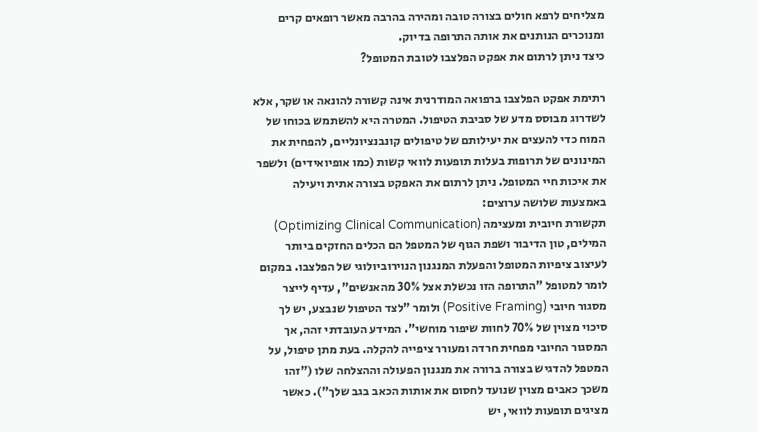מצליחים לרפא חולים בצורה טובה ומהירה בהרבה מאשר רופאים קרים ומנוכרים הנותנים את אותה התרופה בדיוק.
כיצד ניתן לרתום את אפקט הפלצבו לטובת המטופל?

רתימת אפקט הפלצבו ברפואה המודרנית אינה קשורה להונאה או שקר, אלא לשדרוג מבוסס מדע של סביבת הטיפול. המטרה היא להשתמש בכוחו של המוח כדי להעצים את יעילותם של טיפולים קונבנציונליים, להפחית את המינונים של תרופות בעלות תופעות לוואי קשות (כמו אופיואידים) ולשפר את איכות חיי המטופל. ניתן לרתום את האפקט בצורה אתית ויעילה באמצעות שלושה ערוצים:
תקשורת חיובית ומעצימה (Optimizing Clinical Communication)
המילים, טון הדיבור ושפת הגוף של המטפל הם הכלים החזקים ביותר לעיצוב ציפיות המטופל והפעלת המנגנון הנוירוביולוגי של הפלצבו. במקום לומר למטופל "התרופה הזו נכשלת אצל 30% מהאנשים", עדיף לייצר מסגור חיובי (Positive Framing) ולומר "לצד הטיפול שנבצע, יש לך סיכוי מצוין של 70% לחוות שיפור מוחשי". המידע העובדתי זהה, אך המסגור החיובי מפחית חרדה ומעורר ציפייה להקלה. בעת מתן טיפול, על המטפל להדגיש בצורה ברורה את מנגנון הפעולה וההצלחה שלו ("זהו משכך כאבים מצוין שנועד לחסום את אותות הכאב בגב שלך"). כאשר מציגים תופעות לוואי, יש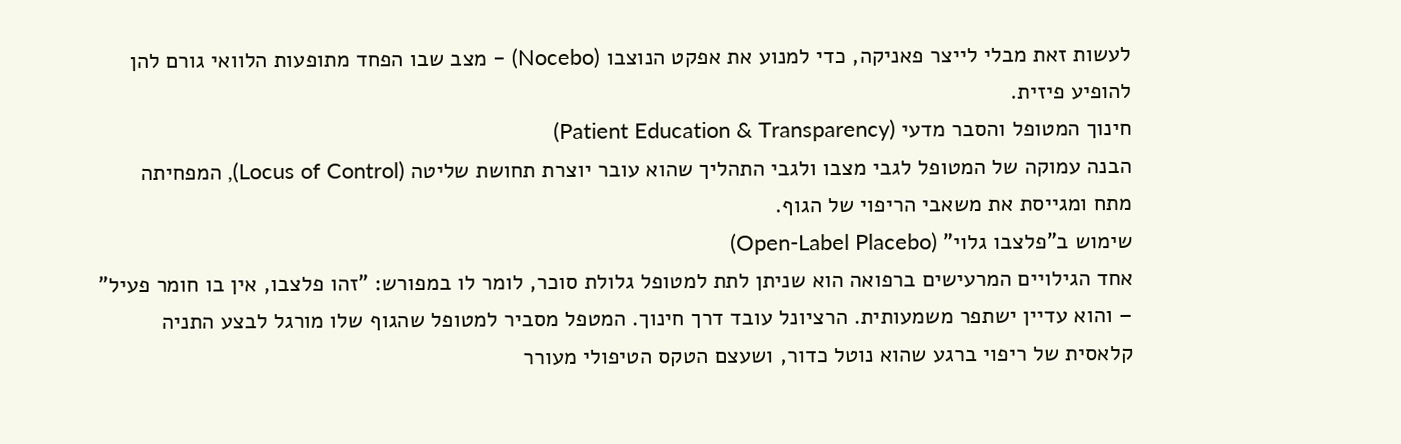לעשות זאת מבלי לייצר פאניקה, כדי למנוע את אפקט הנוצבו (Nocebo) – מצב שבו הפחד מתופעות הלוואי גורם להן להופיע פיזית.
חינוך המטופל והסבר מדעי (Patient Education & Transparency)
הבנה עמוקה של המטופל לגבי מצבו ולגבי התהליך שהוא עובר יוצרת תחושת שליטה (Locus of Control), המפחיתה מתח ומגייסת את משאבי הריפוי של הגוף.
שימוש ב"פלצבו גלוי" (Open-Label Placebo)
אחד הגילויים המרעישים ברפואה הוא שניתן לתת למטופל גלולת סוכר, לומר לו במפורש: "זהו פלצבו, אין בו חומר פעיל" – והוא עדיין ישתפר משמעותית. הרציונל עובד דרך חינוך. המטפל מסביר למטופל שהגוף שלו מורגל לבצע התניה קלאסית של ריפוי ברגע שהוא נוטל כדור, ושעצם הטקס הטיפולי מעורר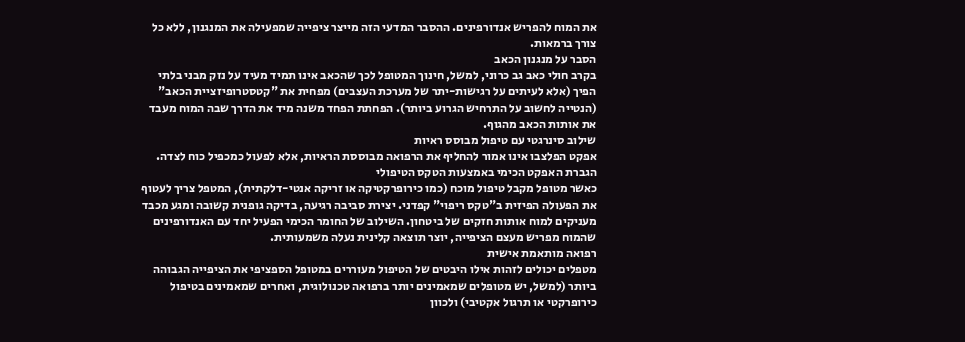את המוח להפריש אנדורפינים. ההסבר המדעי הזה מייצר ציפייה שמפעילה את המנגנון, ללא כל צורך ברמאות.
הסבר על מנגנון הכאב
בקרב חולי כאב גב כרוני, למשל, חינוך המטופל לכך שהכאב אינו תמיד מעיד על נזק מבני בלתי הפיך (אלא לעיתים על רגישות-יתר של מערכת העצבים) מפחית את "קטסטרופיזציית הכאב" (הנטייה לחשוב על התרחיש הגרוע ביותר). הפחתת הפחד משנה מיד את הדרך שבה המוח מעבד את אותות הכאב מהגוף.
שילוב סינרגטי עם טיפול מבוסס ראיות
אפקט הפלצבו אינו אמור להחליף את הרפואה מבוססת הראיות, אלא לפעול כמכפיל כוח לצדה.
הגברת האפקט הכימי באמצעות הטקס הטיפולי
כאשר מטופל מקבל טיפול מוכח (כמו כירופרקטיקה או זריקה אנטי-דלקתית), המטפל צריך לעטוף את הפעולה הפיזית ב"טקס ריפוי" קפדני. יצירת סביבה רגיעה, בדיקה גופנית קשובה ומגע מכבד מעניקים למוח אותות חזקים של ביטחון. השילוב של החומר הכימי הפעיל יחד עם האנדורפינים שהמוח מפריש מעצם הציפייה, יוצר תוצאה קלינית נעלה משמעותית.
רפואה מותאמת אישית
מטפלים יכולים לזהות אילו היבטים של הטיפול מעוררים במטופל הספציפי את הציפייה הגבוהה ביותר (למשל, יש מטופלים שמאמינים יותר ברפואה טכנולוגית, ואחרים שמאמינים בטיפול כירופרקטי או תרגול אקטיבי) ולכוון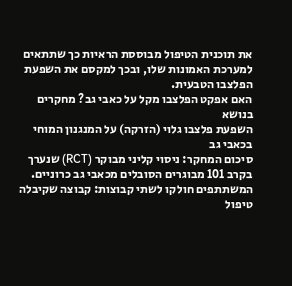את תוכנית הטיפול מבוססת הראיות כך שתתאים למערכת האמונות שלו, ובכך למקסם את השפעת הפלצבו הטבעית.
האם אפקט הפלצבו מקל על כאבי גב? מחקרים בנושא
השפעת פלצבו גלוי (הזרקה) על המנגנון המוחי בכאבי גב
סיכום המחקר: ניסוי קליני מבוקר (RCT) שנערך בקרב 101 מבוגרים הסובלים מכאבי גב כרוניים. המשתתפים חולקו לשתי קבוצות: קבוצה שקיבלה טיפול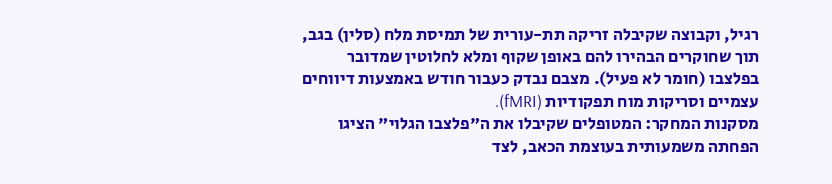רגיל, וקבוצה שקיבלה זריקה תת-עורית של תמיסת מלח (סלין) בגב, תוך שחוקרים הבהירו להם באופן שקוף ומלא לחלוטין שמדובר בפלצבו (חומר לא פעיל). מצבם נבדק כעבור חודש באמצעות דיווחים עצמיים וסריקות מוח תפקודיות (fMRI).
מסקנות המחקר: המטופלים שקיבלו את ה"פלצבו הגלוי" הציגו הפחתה משמעותית בעוצמת הכאב, לצד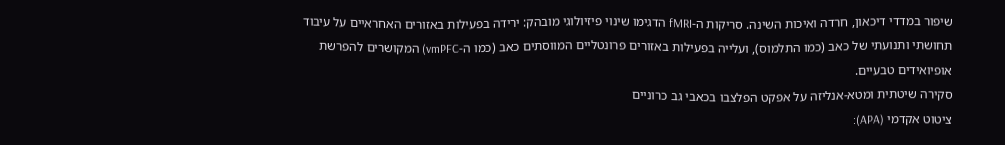שיפור במדדי דיכאון, חרדה ואיכות השינה. סריקות ה-fMRI הדגימו שינוי פיזיולוגי מובהק: ירידה בפעילות באזורים האחראיים על עיבוד תחושתי ותנועתי של כאב (כמו התלמוס), ועלייה בפעילות באזורים פרונטליים המווסתים כאב (כמו ה-vmPFC) המקושרים להפרשת אופיואידים טבעיים.
סקירה שיטתית ומטא-אנליזה על אפקט הפלצבו בכאבי גב כרוניים
ציטוט אקדמי (APA):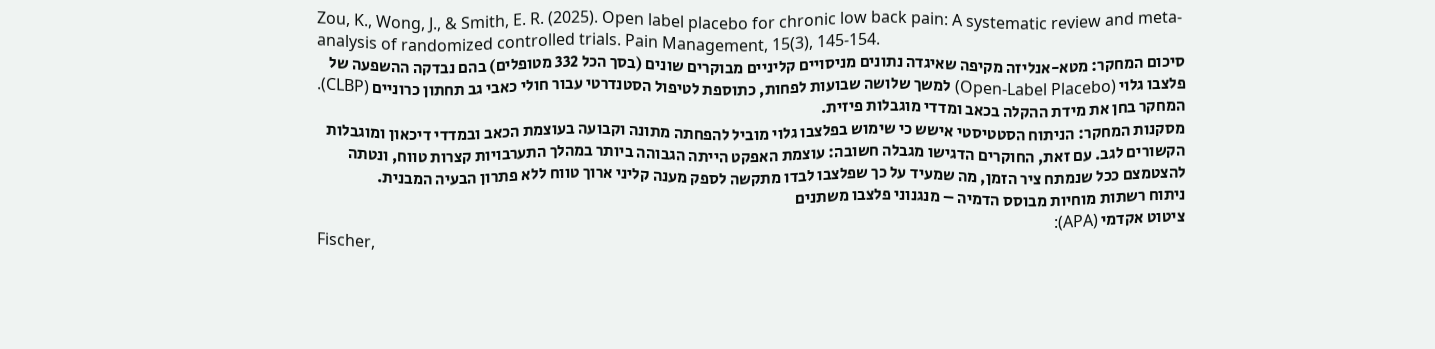Zou, K., Wong, J., & Smith, E. R. (2025). Open label placebo for chronic low back pain: A systematic review and meta-analysis of randomized controlled trials. Pain Management, 15(3), 145-154.
סיכום המחקר: מטא-אנליזה מקיפה שאיגדה נתונים מניסויים קליניים מבוקרים שונים (בסך הכל 332 מטופלים) בהם נבדקה ההשפעה של פלצבו גלוי (Open-Label Placebo) למשך שלושה שבועות לפחות, כתוספת לטיפול הסטנדרטי עבור חולי כאבי גב תחתון כרוניים (CLBP). המחקר בחן את מידת ההקלה בכאב ומדדי מוגבלות פיזית.
מסקנות המחקר: הניתוח הסטטיסטי אישש כי שימוש בפלצבו גלוי מוביל להפחתה מתונה וקבועה בעוצמת הכאב ובמדדי דיכאון ומוגבלות הקשורים לגב. עם זאת, החוקרים הדגישו מגבלה חשובה: עוצמת האפקט הייתה הגבוהה ביותר במהלך התערבויות קצרות טווח, ונטתה להצטמצם ככל שנמתח ציר הזמן, מה שמעיד על כך שפלצבו לבדו מתקשה לספק מענה קליני ארוך טווח ללא פתרון הבעיה המבנית.
ניתוח רשתות מוחיות מבוסס הדמיה – מנגנוני פלצבו משתנים
ציטוט אקדמי (APA):
Fischer,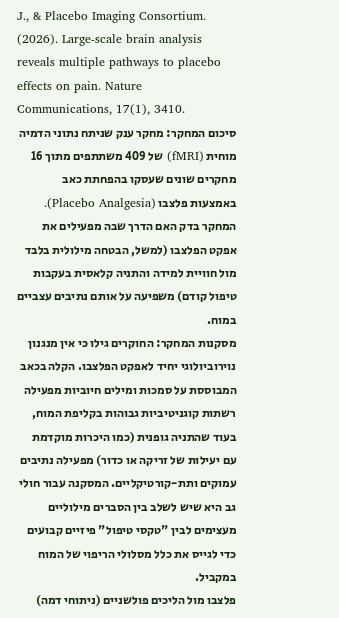J., & Placebo Imaging Consortium. (2026). Large-scale brain analysis reveals multiple pathways to placebo effects on pain. Nature Communications, 17(1), 3410.
סיכום המחקר: מחקר ענק שניתח נתוני הדמיה מוחית (fMRI) של 409 משתתפים מתוך 16 מחקרים שונים שעסקו בהפחתת כאב באמצעות פלצבו (Placebo Analgesia). המחקר בדק האם הדרך שבה מפעילים את אפקט הפלצבו (למשל, הבטחה מילולית בלבד מול חוויית למידה והתניה קלאסית בעקבות טיפול קודם) משפיעה על אותם נתיבים עצביים במוח.
מסקנות המחקר: החוקרים גילו כי אין מנגנון נוירוביולוגי יחיד לאפקט הפלצבו. הקלה בכאב המבוססת על סמכות ומילים חיוביות מפעילה רשתות קוגניטיביות גבוהות בקליפת המוח, בעוד שהתניה גופנית (כמו היכרות מוקדמת עם יעילות של זריקה או כדור) מפעילה נתיבים עמוקים ותת-קורטיקליים. המסקנה עבור חולי גב היא שיש לשלב בין הסברים מילוליים מעצימים לבין "טקסי טיפול" פיזיים קבועים כדי לגייס את כלל מסלולי הריפוי של המוח במקביל.
פלצבו מול הליכים פולשניים (ניתוחי דמה)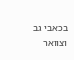בכאבי גב וצוואר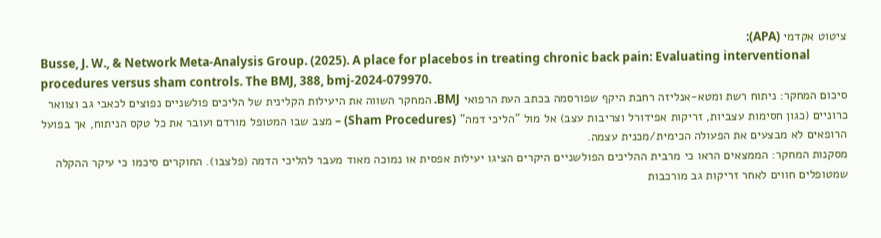ציטוט אקדמי (APA):
Busse, J. W., & Network Meta-Analysis Group. (2025). A place for placebos in treating chronic back pain: Evaluating interventional procedures versus sham controls. The BMJ, 388, bmj-2024-079970.
סיכום המחקר: ניתוח רשת ומטא-אנליזה רחבת היקף שפורסמה בכתב העת הרפואי BMJ. המחקר השווה את היעילות הקלינית של הליכים פולשניים נפוצים לכאבי גב וצוואר כרוניים (כגון חסימות עצביות, זריקות אפידורל וצריבות עצב) אל מול "הליכי דמה" (Sham Procedures) – מצב שבו המטופל מורדם ועובר את כל טקס הניתוח, אך בפועל הרופאים לא מבצעים את הפעולה הכימית/מכנית עצמה.
מסקנות המחקר: הממצאים הראו כי מרבית ההליכים הפולשניים היקרים הציגו יעילות אפסית או נמוכה מאוד מעבר להליכי הדמה (פלצבו). החוקרים סיכמו כי עיקר ההקלה שמטופלים חווים לאחר זריקות גב מורכבות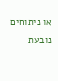או ניתוחים נובעת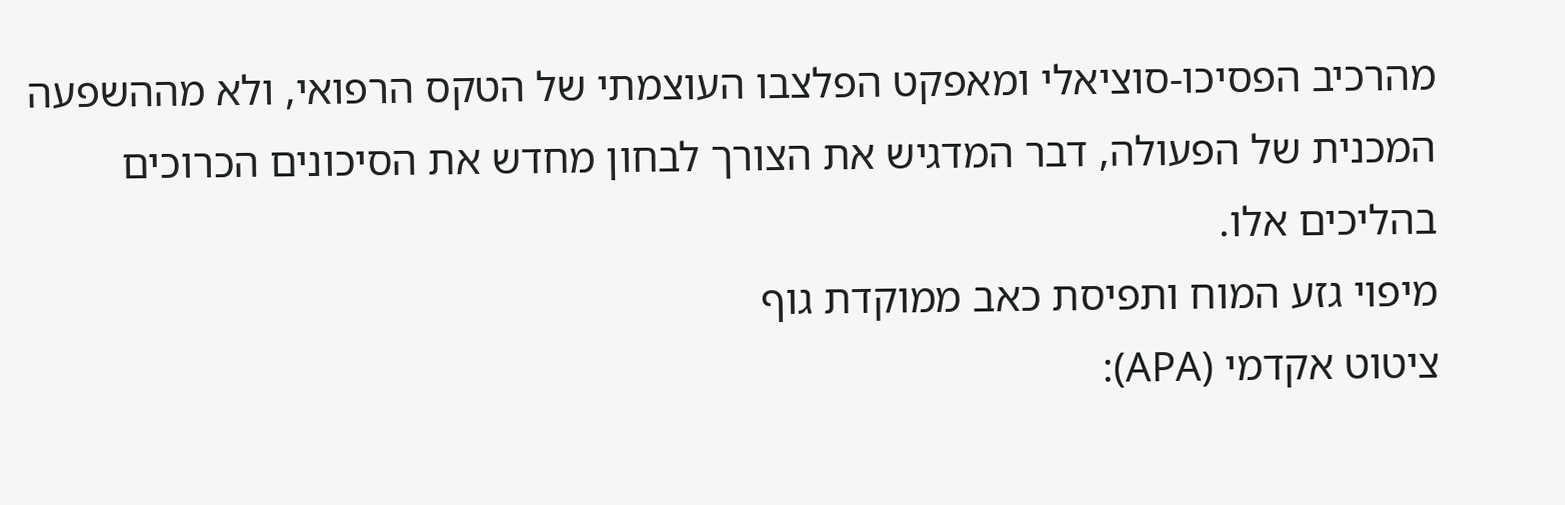מהרכיב הפסיכו-סוציאלי ומאפקט הפלצבו העוצמתי של הטקס הרפואי, ולא מההשפעה המכנית של הפעולה, דבר המדגיש את הצורך לבחון מחדש את הסיכונים הכרוכים בהליכים אלו.
מיפוי גזע המוח ותפיסת כאב ממוקדת גוף
ציטוט אקדמי (APA):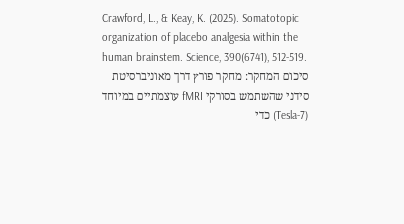Crawford, L., & Keay, K. (2025). Somatotopic organization of placebo analgesia within the human brainstem. Science, 390(6741), 512-519.
סיכום המחקר: מחקר פורץ דרך מאוניברסיטת סידני שהשתמש בסורקי fMRI עוצמתיים במיוחד (7-Tesla) כדי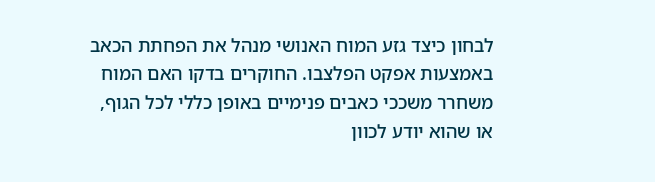לבחון כיצד גזע המוח האנושי מנהל את הפחתת הכאב באמצעות אפקט הפלצבו. החוקרים בדקו האם המוח משחרר משככי כאבים פנימיים באופן כללי לכל הגוף, או שהוא יודע לכוון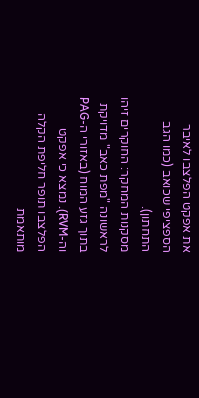את אפקט הפלצבו לאיבר הספציפי שכואב (כמו הגב התחתון).
מסקנות המחקר: החוקרים זיהו לראשונה "מפת כאב" מדויקת בתוך גזע המוח (באזורי ה-PAG וה-RVM). נמצא כי אפקט הפלצבו תופר חליפת הקלה מותאמת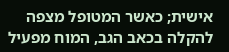אישית; כאשר המטופל מצפה להקלה בכאב הגב, המוח מפעיל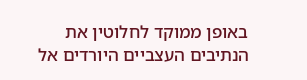באופן ממוקד לחלוטין את הנתיבים העצביים היורדים אל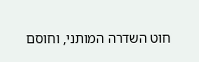חוט השדרה המותני, וחוסם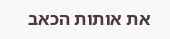את אותות הכאב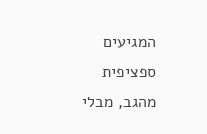המגיעים ספציפית מהגב, מבלי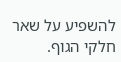להשפיע על שאר חלקי הגוף.